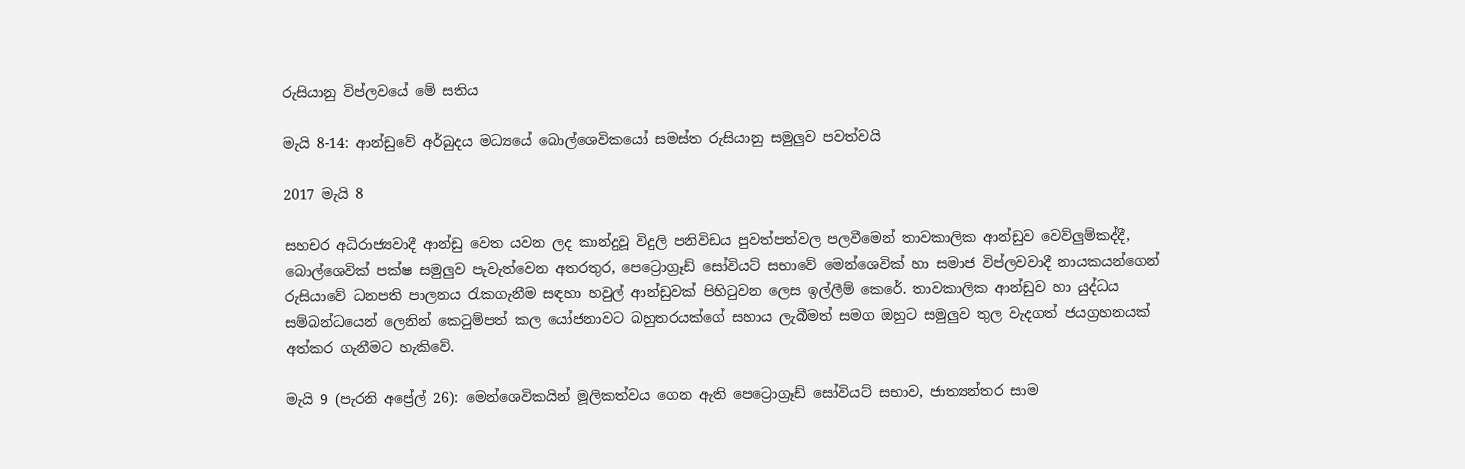රුසියානු විප්ලවයේ මේ සතිය

මැයි 8-14: ආන්ඩුවේ අර්බුදය මධ්‍යයේ බොල්ශෙවිකයෝ සමස්ත රුසියානු සමුලුව පවත්වයි

2017 මැයි 8

සහචර අධිරාජ්‍යවාදී ආන්ඩු වෙත යවන ලද කාන්දුවූ විදුලි පනිවිඩය පුවත්පත්වල පලවීමෙන් තාවකාලික ආන්ඩුව වෙව්ලුම්කද්දී, බොල්ශෙවික් පක්ෂ සමුලුව පැවැත්වෙන අතරතුර, පෙට්‍රොග්‍රෑඩ් සෝවියට් සභාවේ මෙන්ශෙවික් හා සමාජ විප්ලවවාදී නායකයන්ගෙන් රුසියාවේ ධනපති පාලනය රැකගැනීම සඳහා හවුල් ආන්ඩුවක් පිහිටුවන ලෙස ඉල්ලීම් කෙරේ. තාවකාලික ආන්ඩුව හා යුද්ධය සම්බන්ධයෙන් ලෙනින් කෙටුම්පත් කල යෝජනාවට බහුතරයක්ගේ සහාය ලැබීමත් සමග ඔහුට සමුලුව තුල වැදගත් ජයග්‍රහනයක් අත්කර ගැනීමට හැකිවේ.

මැයි 9 (පැරනි අප්‍රේල් 26): මෙන්ශෙවිකයින් මූලිකත්වය ගෙන ඇති පෙට්‍රොග්‍රෑඩ් සෝවියට් සභාව, ජාත්‍යන්තර සාම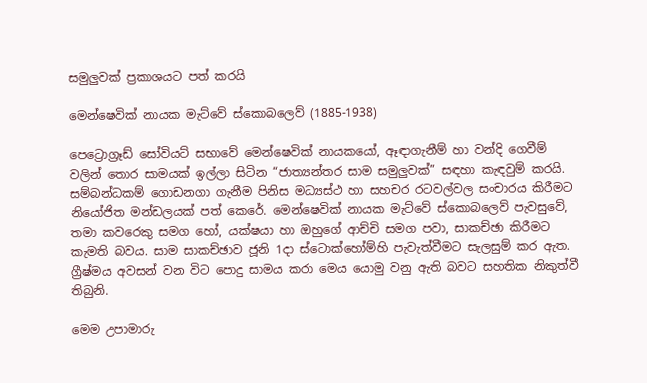සමුලුවක් ප්‍රකාශයට පත් කරයි

මෙන්ෂෙවික් නායක මැට්වේ ස්කොබලෙව් (1885-1938)

පෙට්‍රොග්‍රෑඩ් සෝවියට් සභාවේ මෙන්ෂෙවික් නායකයෝ, ඈඳාගැනීම් හා වන්දි ගෙවීම් වලින් තොර සාමයක් ඉල්ලා සිටින “ජාත්‍යන්තර සාම සමුලුවක්” සඳහා කැඳවුම් කරයි. සම්බන්ධකම් ගොඩනගා ගැනීම පිනිස මධ්‍යස්ථ හා සහචර රටවල්වල සංචාරය කිරීමට නියෝජිත මන්ඩලයක් පත් කෙරේ. මෙන්ෂෙවික් නායක මැට්වේ ස්කොබලෙව් පැවසුවේ, තමා කවරෙකු සමග හෝ, යක්ෂයා හා ඔහුගේ ආච්චි සමග පවා, සාකච්ඡා කිරීමට කැමති බවය. සාම සාකච්ඡාව ජූනි 1දා ස්ටොක්හෝම්හි පැවැත්වීමට සැලසුම් කර ඇත. ග්‍රීෂ්මය අවසන් වන විට පොදු සාමය කරා මෙය යොමු වනු ඇති බවට සහතික නිකුත්වී තිබුනි.

මෙම උපාමාරු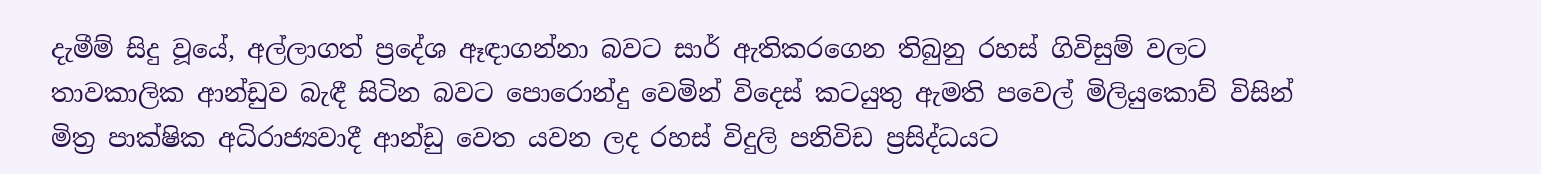දැමීම් සිදු වූයේ, අල්ලාගත් ප්‍රදේශ ඈඳාගන්නා බවට සාර් ඇතිකරගෙන තිබුනු රහස් ගිවිසුම් වලට තාවකාලික ආන්ඩුව බැඳී සිටින බවට පොරොන්දු වෙමින් විදෙස් කටයුතු ඇමති පවෙල් මිලියුකොව් විසින් මිත්‍ර පාක්ෂික අධිරාජ්‍යවාදී ආන්ඩු වෙත යවන ලද රහස් විදුලි පනිවිඩ ප්‍රසිද්ධයට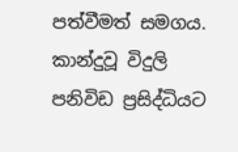පත්වීමත් සමගය. කාන්දුවූ විදුලි පනිවිඩ ප්‍රසිද්ධියට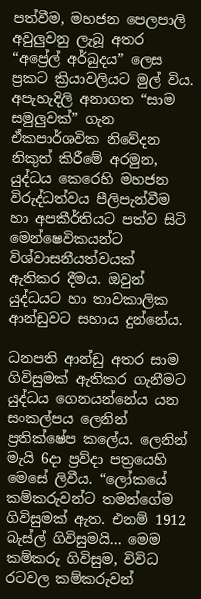පත්වීම, මහජන පෙලපාලි අවුලුවනු ලැබූ අතර “අප්‍රේල් අර්බුදය” ලෙස ප්‍රකට ක්‍රියාවලියට මුල් විය. අපැහැදිලි අනාගත “සාම සමුලුවක්” ගැන ඒකපාර්ශවික නිවේදන නිකුත් කිරීමේ අරමුන, යුද්ධය කෙරෙහි මහජන විරුද්ධත්වය පීලිපැන්වීම හා අපකීර්තියට පත්ව සිටි මෙන්ෂෙවිකයන්ට විශ්වාසනීයත්වයක් ඇතිකර දීමය. ඔවුන් යුද්ධයට හා තාවකාලික ආන්ඩුවට සහාය දුන්නේය.

ධනපති ආන්ඩු අතර සාම ගිවිසුමක් ඇතිකර ගැනීමට යුද්ධය ගෙනයන්නේය යන සංකල්පය ලෙනින් ප්‍රතික්ෂේප කලේය. ලෙනින් මැයි 6දා ප්‍රව්දා පත්‍රයෙහි මෙසේ ලිවීය. “ලෝකයේ කම්කරුවන්ට තමන්ගේම ගිවිසුමක් ඇත. එනම් 1912 බැස්ල් ගිවිසුමයි... මෙම කම්කරු ගිවිසුම, විවිධ රටවල කම්කරුවන්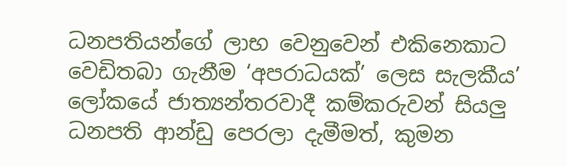ධනපතියන්ගේ ලාභ වෙනුවෙන් එකිනෙකාට වෙඩිතබා ගැනීම ‘අපරාධයක්’ ලෙස සැලකීය’ ලෝකයේ ජාත්‍යන්තරවාදී කම්කරුවන් සියලු ධනපති ආන්ඩු පෙරලා දැමීමත්, කුමන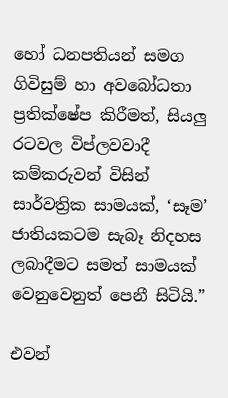හෝ ධනපතියන් සමග ගිවිසුම් හා අවබෝධතා ප්‍රතික්ෂේප කිරීමත්, සියලු රටවල විප්ලවවාදී කම්කරුවන් විසින් සාර්වත්‍රික සාමයක්, ‘සෑම’ ජාතියකටම සැබෑ නිදහස ලබාදීමට සමත් සාමයක් වෙනුවෙනුත් පෙනී සිටියි.”

එවන්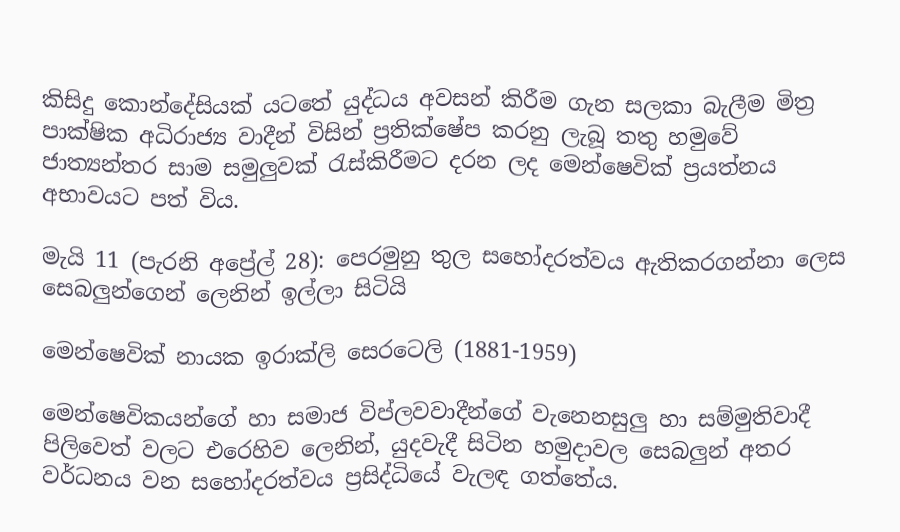කිසිදු කොන්දේසියක් යටතේ යුද්ධය අවසන් කිරීම ගැන සලකා බැලීම මිත්‍ර පාක්ෂික අධිරාජ්‍ය වාදීන් විසින් ප්‍රතික්ෂේප කරනු ලැබූ තතු හමුවේ ජාත්‍යන්තර සාම සමුලුවක් රැස්කිරීමට දරන ලද මෙන්ෂෙවික් ප්‍රයත්නය අභාවයට පත් විය.

මැයි 11 (පැරනි අප්‍රේල් 28): පෙරමුනු තුල සහෝදරත්වය ඇතිකරගන්නා ලෙස සෙබලුන්ගෙන් ලෙනින් ඉල්ලා සිටියි

මෙන්ෂෙවික් නායක ඉරාක්ලි සෙරටෙලි (1881-1959)

මෙන්ෂෙවිකයන්ගේ හා සමාජ විප්ලවවාදීන්ගේ වැනෙනසුලු හා සම්මුතිවාදී පිලිවෙත් වලට එරෙහිව ලෙනින්, යුදවැදී සිටින හමුදාවල සෙබලුන් අතර වර්ධනය වන සහෝදරත්වය ප්‍රසිද්ධියේ වැලඳ ගත්තේය.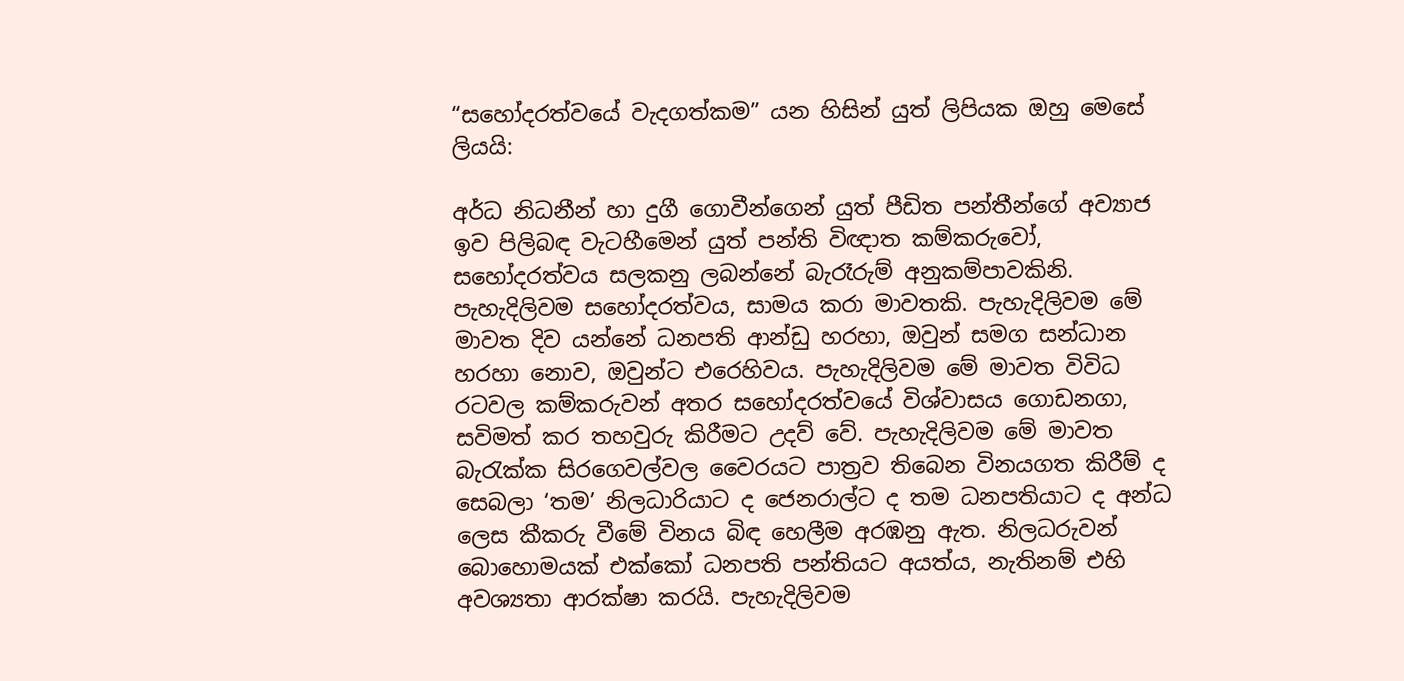“සහෝදරත්වයේ වැදගත්කම” යන හිසින් යුත් ලිපියක ඔහු මෙසේ ලියයි:

අර්ධ නිධනීන් හා දුගී ගොවීන්ගෙන් යුත් පීඩිත පන්තීන්ගේ අව්‍යාජ ඉව පිලිබඳ වැටහීමෙන් යුත් පන්ති විඥාත කම්කරුවෝ, සහෝදරත්වය සලකනු ලබන්නේ බැරෑරුම් අනුකම්පාවකිනි. පැහැදිලිවම සහෝදරත්වය, සාමය කරා මාවතකි. පැහැදිලිවම මේ මාවත දිව යන්නේ ධනපති ආන්ඩු හරහා, ඔවුන් සමග සන්ධාන හරහා නොව, ඔවුන්ට එරෙහිවය. පැහැදිලිවම මේ මාවත විවිධ රටවල කම්කරුවන් අතර සහෝදරත්වයේ විශ්වාසය ගොඩනගා, සවිමත් කර තහවුරු කිරීමට උදව් වේ. පැහැදිලිවම මේ මාවත බැරැක්ක සිරගෙවල්වල වෛරයට පාත්‍රව තිබෙන විනයගත කිරීම් ද සෙබලා ‘තම’ නිලධාරියාට ද ජෙනරාල්ට ද තම ධනපතියාට ද අන්ධ ලෙස කීකරු වීමේ විනය බිඳ හෙලීම අරඹනු ඇත. නිලධරුවන් බොහොමයක් එක්කෝ ධනපති පන්තියට අයත්ය, නැතිනම් එහි අවශ්‍යතා ආරක්ෂා කරයි. පැහැදිලිවම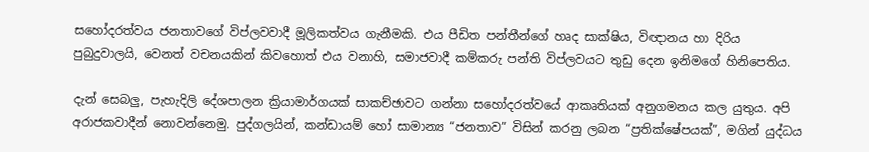සහෝදරත්වය ජනතාවගේ විප්ලවවාදී මූලිකත්වය ගැනීමකි. එය පීඩිත පන්තීන්ගේ හෘද සාක්ෂිය, විඥානය හා දිරිය පුබුදුවාලයි, වෙනත් වචනයකින් කිවහොත් එය වනාහි, සමාජවාදී කම්කරු පන්ති විප්ලවයට තුඩු දෙන ඉනිමගේ හිනිපෙතිය.

දැන් සෙබලු, පැහැදිලි දේශපාලන ක්‍රියාමාර්ගයක් සාකච්ඡාවට ගන්නා සහෝදරත්වයේ ආකෘතියක් අනුගමනය කල යුතුය. අපි අරාජකවාදීන් නොවන්නෙමු. පුද්ගලයින්, කන්ඩායම් හෝ සාමාන්‍ය “ජනතාව” විසින් කරනු ලබන “ප්‍රතික්ෂේපයක්”, මගින් යුද්ධය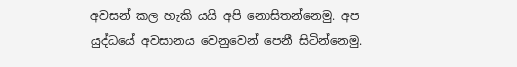අවසන් කල හැකි යයි අපි නොසිතන්නෙමු. අප යුද්ධයේ අවසානය වෙනුවෙන් පෙනී සිටින්නෙමු.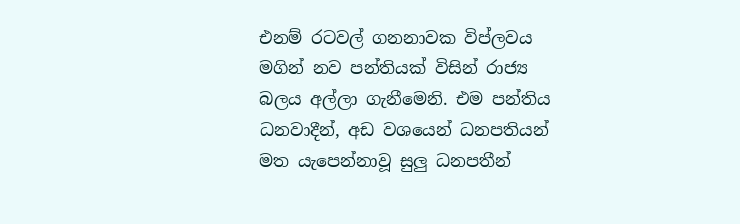එනම් රටවල් ගනනාවක විප්ලවය මගින් නව පන්තියක් විසින් රාජ්‍ය බලය අල්ලා ගැනීමෙනි. එම පන්තිය ධනවාදීන්, අඩ වශයෙන් ධනපතියන් මත යැපෙන්නාවූ සුලු ධනපතීන්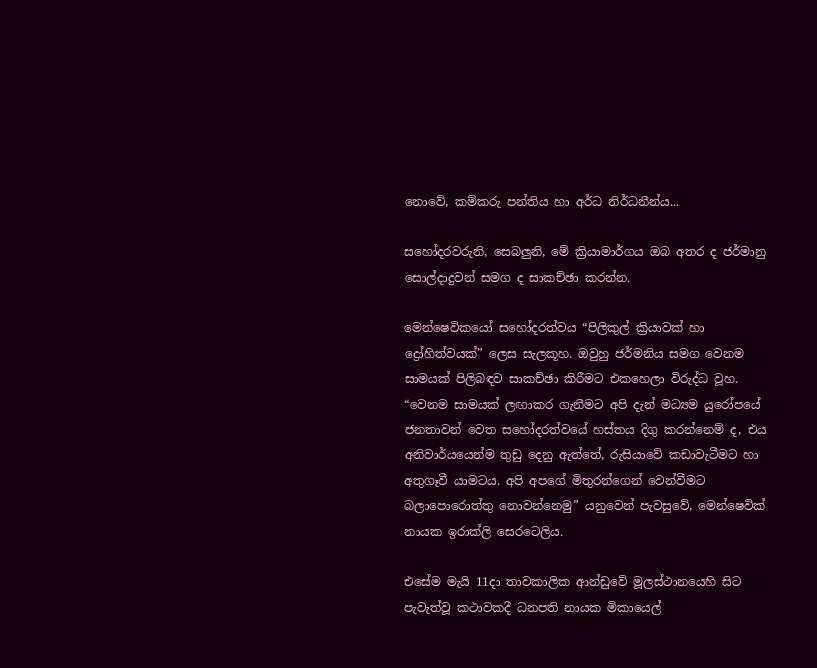නොවේ, කම්කරු පන්තිය හා අර්ධ නිර්ධනීන්ය...

සහෝදරවරුනි, සෙබලුනි, මේ ක්‍රියාමාර්ගය ඔබ අතර ද ජර්මානු සොල්දාදුවන් සමග ද සාකච්ඡා කරන්න.

මෙන්ෂෙවිකයෝ සහෝදරත්වය “පිලිකුල් ක්‍රියාවක් හා ද්‍රෝහිත්වයක්” ලෙස සැලකූහ. ඔවුහු ජර්මනිය සමග වෙනම සාමයක් පිලිබඳව සාකච්ඡා කිරීමට එකහෙලා විරුද්ධ වූහ. “වෙනම සාමයක් ලඟාකර ගැනීමට අපි දැන් මධ්‍යම යුරෝපයේ ජනතාවන් වෙත සහෝදරත්වයේ හස්තය දිගු කරන්නෙම් ද, එය අනිවාර්යයෙන්ම තුඩු දෙනු ඇත්තේ, රුසියාවේ කඩාවැටීමට හා අතුගෑවී යාමටය. අපි අපගේ මිතුරන්ගෙන් වෙන්වීමට බලාපොරොත්තු නොවන්නෙමු” යනුවෙන් පැවසුවේ, මෙන්ෂෙවික් නායක ඉරාක්ලි සෙරටෙලිය.

එසේම මැයි 11දා තාවකාලික ආන්ඩුවේ මූලස්ථානයෙහි සිට පැවැත්වූ කථාවකදී ධනපති නායක මිකායෙල්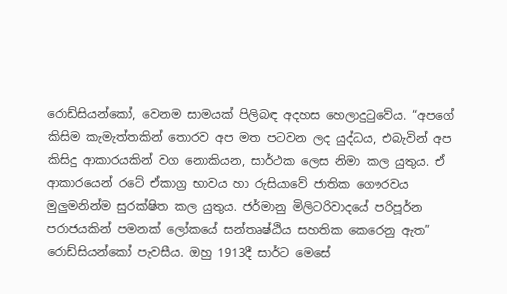රොඩ්සියන්කෝ, වෙනම සාමයක් පිලිබඳ අදහස හෙලාදුටුවේය. “අපගේ කිසිම කැමැත්තකින් තොරව අප මත පටවන ලද යුද්ධය, එබැවින් අප කිසිදු ආකාරයකින් වග නොකියන, සාර්ථක ලෙස නිමා කල යුතුය. ඒ ආකාරයෙන් රටේ ඒකාග්‍ර භාවය හා රුසියාවේ ජාතික ගෞරවය මුලුමනින්ම සුරක්ෂිත කල යුතුය. ජර්මානු මිලිටරිවාදයේ පරිපූර්න පරාජයකින් පමනක් ලෝකයේ සන්තෘෂ්ඨිය සහතික කෙරෙනු ඇත” රොඩ්සියන්කෝ පැවසීය. ඔහු 1913දී සාර්ට මෙසේ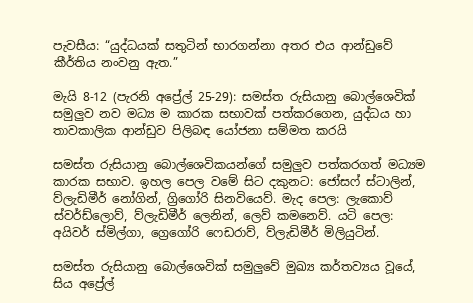පැවසීය: “යුද්ධයක් සතුටින් භාරගන්නා අතර එය ආන්ඩුවේ කීර්තිය නංවනු ඇත.”

මැයි 8-12 (පැරනි අප්‍රේල් 25-29): සමස්ත රුසියානු බොල්ශෙවික් සමුලුව නව මධ්‍ය ම කාරක සභාවක් පත්කරගෙන, යුද්ධය හා තාවකාලික ආන්ඩුව පිලිබඳ යෝජනා සම්මත කරයි

සමස්ත රුසියානු බොල්ශෙවිකයන්ගේ සමුලුව පත්කරගත් මධ්‍යම කාරක සභාව. ඉහල පෙල වමේ සිට දකුනට: ජෝසෆ් ස්ටාලින්, ව්ලැඩිමීර් නෝගින්, ග්‍රිගෝරි සිනවියෙව්. මැද පෙල: ලැකොව් ස්වර්ඩ්ලොව්, ව්ලැඩිමීර් ලෙනින්, ලෙව් කමනෙව්. යටි පෙල: අයිවර් ස්මිල්ගා, ග්‍රෙගෝරි ෆෙඩරාව්, ව්ලැඩිමීර් මිලියුටින්.

සමස්ත රුසියානු බොල්ශෙවික් සමුලුවේ මුඛ්‍ය කර්තව්‍යය වූයේ, සිය අප්‍රේල්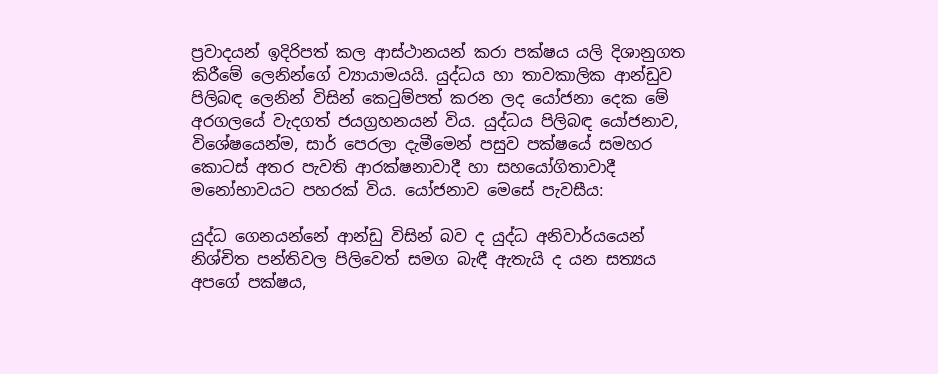ප්‍රවාදයන් ඉදිරිපත් කල ආස්ථානයන් කරා පක්ෂය යලි දිශානුගත කිරීමේ ලෙනින්ගේ ව්‍යායාමයයි. යුද්ධය හා තාවකාලික ආන්ඩුව පිලිබඳ ලෙනින් විසින් කෙටුම්පත් කරන ලද යෝජනා දෙක මේ අරගලයේ වැදගත් ජයග්‍රහනයන් විය. යුද්ධය පිලිබඳ යෝජනාව, විශේෂයෙන්ම, සාර් පෙරලා දැමීමෙන් පසුව පක්ෂයේ සමහර කොටස් අතර පැවති ආරක්ෂනාවාදී හා සහයෝගිතාවාදී මනෝභාවයට පහරක් විය. යෝජනාව මෙසේ පැවසීය:

යුද්ධ ගෙනයන්නේ ආන්ඩු විසින් බව ද යුද්ධ අනිවාර්යයෙන් නිශ්චිත පන්තිවල පිලිවෙත් සමග බැඳී ඇතැයි ද යන සත්‍යය අපගේ පක්ෂය,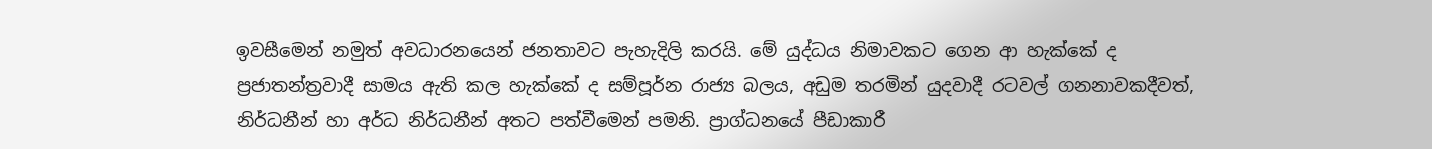ඉවසීමෙන් නමුත් අවධාරනයෙන් ජනතාවට පැහැදිලි කරයි. මේ යුද්ධය නිමාවකට ගෙන ආ හැක්කේ ද ප්‍රජාතන්ත්‍රවාදී සාමය ඇති කල හැක්කේ ද සම්පූර්න රාජ්‍ය බලය, අඩුම තරමින් යුදවාදී රටවල් ගනනාවකදීවත්, නිර්ධනීන් හා අර්ධ නිර්ධනීන් අතට පත්වීමෙන් පමනි. ප්‍රාග්ධනයේ පීඩාකාරී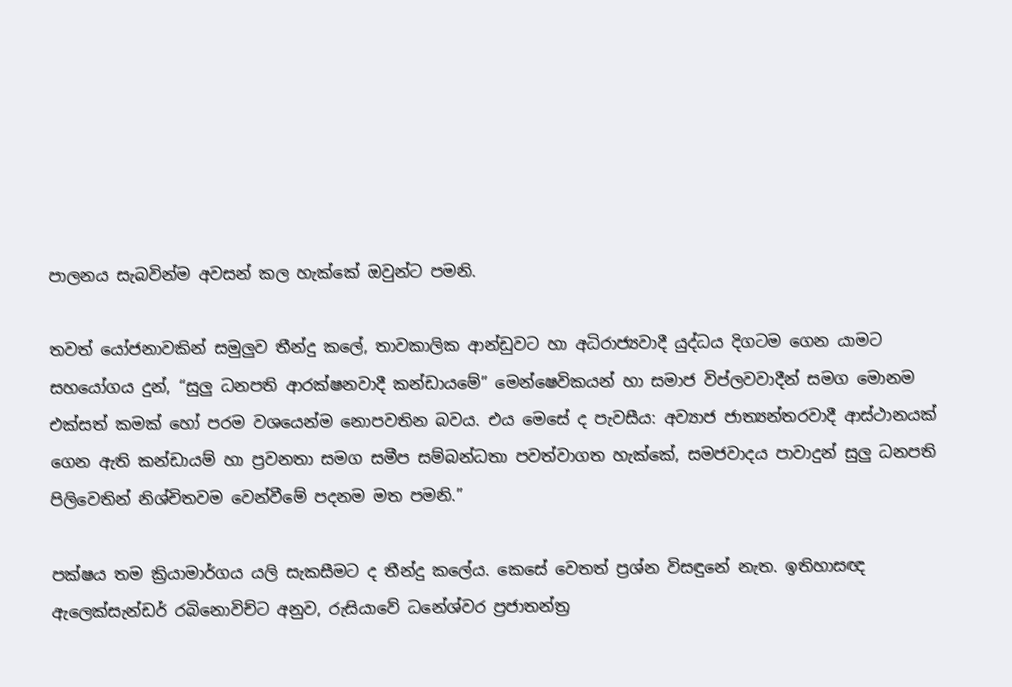පාලනය සැබවින්ම අවසන් කල හැක්කේ ඔවුන්ට පමනි.

තවත් යෝජනාවකින් සමුලුව තීන්දු කලේ, තාවකාලික ආන්ඩුවට හා අධිරාජ්‍යවාදී යුද්ධය දිගටම ගෙන යාමට සහයෝගය දුන්, “සුලු ධනපති ආරක්ෂනවාදී කන්ඩායමේ” මෙන්ෂෙවිකයන් හා සමාජ විප්ලවවාදීන් සමග මොනම එක්සත් කමක් හෝ පරම වශයෙන්ම නොපවතින බවය. එය මෙසේ ද පැවසීය: අව්‍යාජ ජාත්‍යන්තරවාදී ආස්ථානයක් ගෙන ඇති කන්ඩායම් හා ප්‍රවනතා සමග සමීප සම්බන්ධතා පවත්වාගත හැක්කේ, සමජවාදය පාවාදුන් සුලු ධනපති පිලිවෙතින් නිශ්චිතවම වෙන්වීමේ පදනම මත පමනි.”

පක්ෂය තම ක්‍රියාමාර්ගය යලි සැකසීමට ද තීන්දු කලේය. කෙසේ වෙතත් ප්‍රශ්න විසඳුනේ නැත. ඉතිහාසඥ ඇලෙක්සැන්ඩර් රබිනොවිච්ට අනුව, රුසියාවේ ධනේශ්වර ප්‍රජාතන්ත්‍ර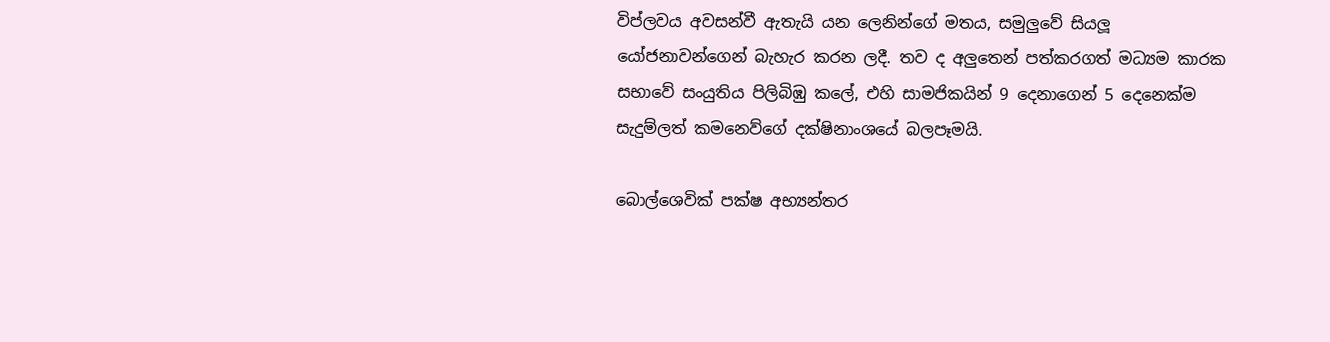විප්ලවය අවසන්වී ඇතැයි යන ලෙනින්ගේ මතය, සමුලුවේ සියලූ යෝජනාවන්ගෙන් බැහැර කරන ලදී. තව ද අලුතෙන් පත්කරගත් මධ්‍යම කාරක සභාවේ සංයුතිය පිලිබිඹු කලේ, එහි සාමජිකයින් 9 දෙනාගෙන් 5 දෙනෙක්ම සැදුම්ලත් කමනෙව්ගේ දක්ෂිනාංශයේ බලපෑමයි.

බොල්ශෙවික් පක්ෂ අභ්‍යන්තර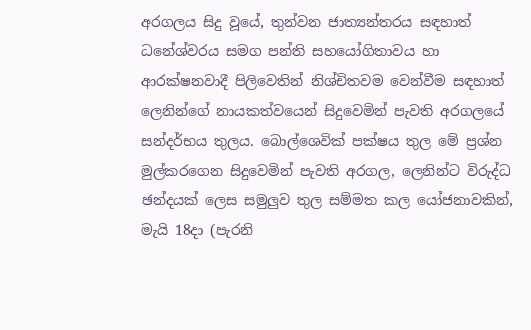අරගලය සිදු වූයේ, තුන්වන ජාත්‍යන්තරය සඳහාත් ධනේශ්වරය සමග පන්ති සහයෝගිතාවය හා ආරක්ෂනවාදී පිලිවෙතින් නිශ්චිතවම වෙන්වීම සඳහාත් ලෙනින්ගේ නායකත්වයෙන් සිදුවෙමින් පැවති අරගලයේ සන්දර්භය තුලය. බොල්ශෙවික් පක්ෂය තුල මේ ප්‍රශ්න මුල්කරගෙන සිදුවෙමින් පැවති අරගල, ලෙනින්ට විරුද්ධ ඡන්දයක් ලෙස සමුලුව තුල සම්මත කල යෝජනාවකින්, මැයි 18දා (පැරනි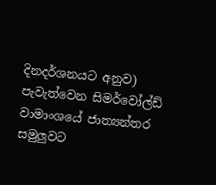දිනදර්ශනයට අනුව) පැවැත්වෙන සිමර්වෝල්ඩ් වාමාංශයේ ජාත්‍යන්තර සමුලුවට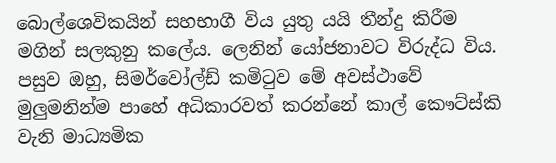බොල්ශෙවිකයින් සහභාගී විය යුතු යයි තීන්දු කිරීම මගින් සලකුනු කලේය. ලෙනින් යෝජනාවට විරුද්ධ විය. පසුව ඔහු, සිමර්වෝල්ඩ් කමිටුව මේ අවස්ථාවේ මුලුමනින්ම පාහේ අධිකාරවත් කරන්නේ කාල් කෞට්ස්කි වැනි මාධ්‍යමික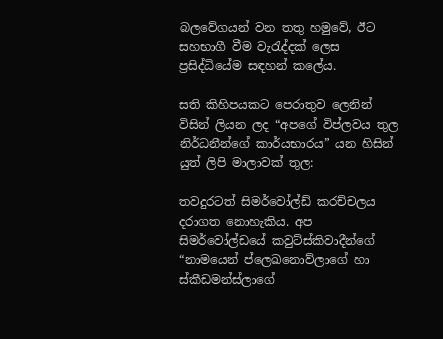බලවේගයන් වන තතු හමුවේ, ඊට සහභාගී වීම වැරැද්දක් ලෙස ප්‍රසිද්ධියේම සඳහන් කලේය.

සති කිහිපයකට පෙරාතුව ලෙනින් විසින් ලියන ලද “අපගේ විප්ලවය තුල නිර්ධනීන්ගේ කාර්යභාරය” යන හිසින් යුත් ලිපි මාලාවක් තුල:

තවදුරටත් සිමර්වෝල්ඩ් කරච්චලය දරාගත නොහැකිය. අප සිමර්වෝල්ඩයේ කවුට්ස්කිවාදීන්ගේ “නාමයෙන් ප්ලෙඛනොව්ලාගේ හා ස්කීඩමන්ස්ලාගේ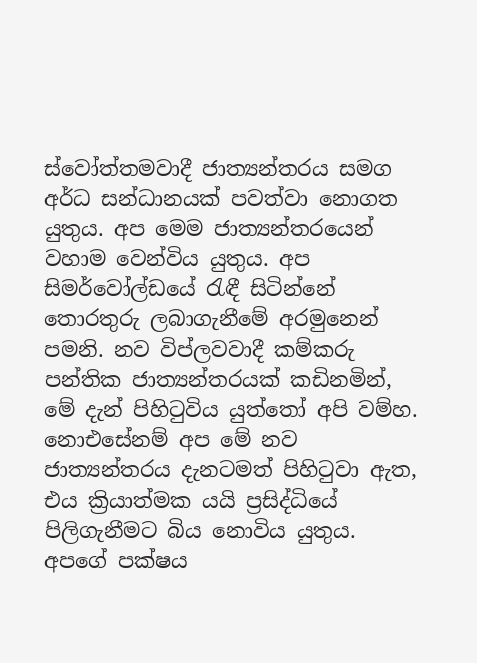ස්වෝත්තමවාදී ජාත්‍යන්තරය සමග අර්ධ සන්ධානයක් පවත්වා නොගත යුතුය. අප මෙම ජාත්‍යන්තරයෙන් වහාම වෙන්විය යුතුය. අප සිමර්වෝල්ඩයේ රැඳී සිටින්නේ තොරතුරු ලබාගැනීමේ අරමුනෙන් පමනි. නව විප්ලවවාදී කම්කරු පන්තික ජාත්‍යන්තරයක් කඩිනමින්, මේ දැන් පිහිටුවිය යුත්තෝ අපි වම්හ. නොඑසේනම් අප මේ නව ජාත්‍යන්තරය දැනටමත් පිහිටුවා ඇත, එය ක්‍රියාත්මක යයි ප්‍රසිද්ධියේ පිලිගැනීමට බිය නොවිය යුතුය. අපගේ පක්ෂය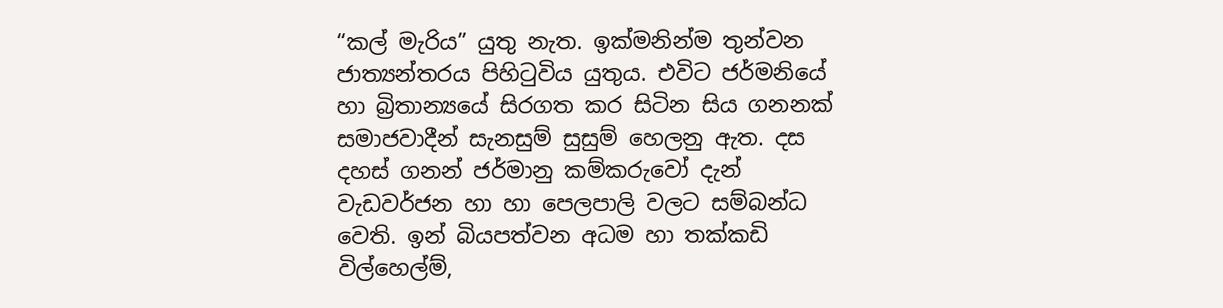“කල් මැරිය” යුතු නැත. ඉක්මනින්ම තුන්වන ජාත්‍යන්තරය පිහිටුවිය යුතුය. එවිට ජර්මනියේ හා බ්‍රිතාන්‍යයේ සිරගත කර සිටින සිය ගනනක් සමාජවාදීන් සැනසුම් සුසුම් හෙලනු ඇත. දස දහස් ගනන් ජර්මානු කම්කරුවෝ දැන් වැඩවර්ජන හා හා පෙලපාලි වලට සම්බන්ධ වෙති. ඉන් බියපත්වන අධම හා තක්කඩි විල්හෙල්ම්,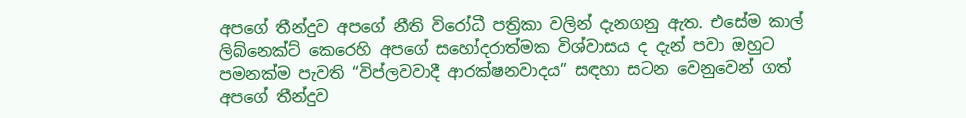අපගේ තීන්දුව අපගේ නීති විරෝධී පත්‍රිකා වලින් දැනගනු ඇත. එසේම කාල් ලිබ්නෙක්ට් කෙරෙහි අපගේ සහෝදරාත්මක විශ්වාසය ද දැන් පවා ඔහුට පමනක්ම පැවති “විප්ලවවාදී ආරක්ෂනවාදය” සඳහා සටන වෙනුවෙන් ගත් අපගේ තීන්දුව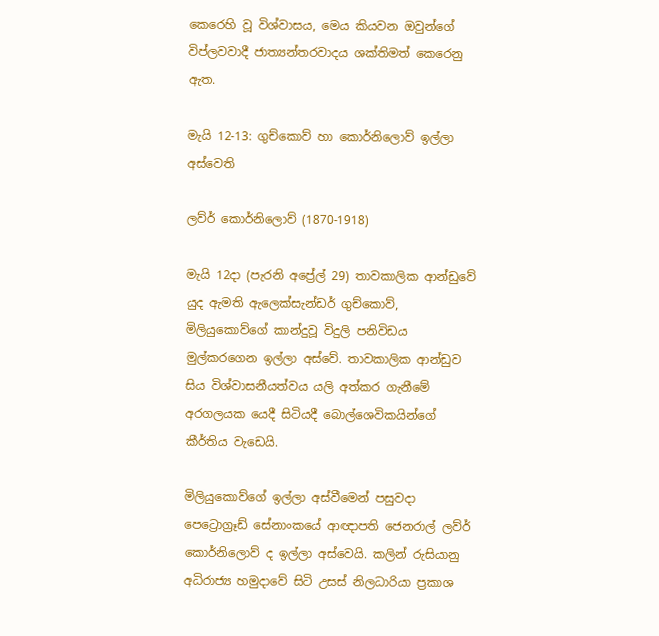කෙරෙහි වූ විශ්වාසය, මෙය කියවන ඔවුන්ගේ විප්ලවවාදී ජාත්‍යන්තරවාදය ශක්තිමත් කෙරෙනු ඇත.

මැයි 12-13: ගුච්කොව් හා කොර්නිලොව් ඉල්ලා අස්වෙති

ලව්ර් කොර්නිලොව් (1870-1918)

මැයි 12දා (පැරනි අප්‍රේල් 29) තාවකාලික ආන්ඩුවේ යුද ඇමති ඇලෙක්සැන්ඩර් ගුච්කොව්, මිලියුකොව්ගේ කාන්දුවූ විදුලි පනිවිඩය මුල්කරගෙන ඉල්ලා අස්වේ. තාවකාලික ආන්ඩුව සිය විශ්වාසනීයත්වය යලි අත්කර ගැනීමේ අරගලයක යෙදී සිටියදී බොල්ශෙවිකයින්ගේ කීර්තිය වැඩෙයි.

මිලියුකොව්ගේ ඉල්ලා අස්වීමෙන් පසුවදා පෙට්‍රොග්‍රෑඩ් සේනාංකයේ ආඥාපති ජෙනරාල් ලව්ර් කොර්නිලොව් ද ඉල්ලා අස්වෙයි. කලින් රුසියානු අධිරාජ්‍ය හමුදාවේ සිටි උසස් නිලධාරියා ප්‍රකාශ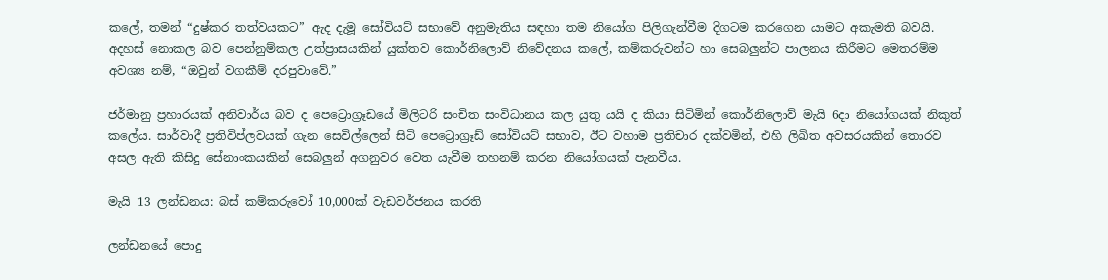කලේ, තමන් “දුෂ්කර තත්වයකට” ඇද දැමූ සෝවියට් සභාවේ අනුමැතිය සඳහා තම නියෝග පිලිගැන්වීම දිගටම කරගෙන යාමට අකැමති බවයි. අදහස් නොකල බව පෙන්නුම්කල උත්ප්‍රාසයකින් යුක්තව කොර්නිලොව් නිවේදනය කලේ, කම්කරුවන්ට හා සෙබලුන්ට පාලනය කිරීමට මෙතරම්ම අවශ්‍ය නම්, “ඔවුන් වගකීම් දරපුවාවේ.”

ජර්මානු ප්‍රහාරයක් අනිවාර්ය බව ද පෙට්‍රොග්‍රෑඩයේ මිලිටරි සංචිත සංවිධානය කල යුතු යයි ද කියා සිටිමින් කොර්නිලොව් මැයි 6දා නියෝගයක් නිකුත් කලේය. සාර්වාදී ප්‍රතිවිප්ලවයක් ගැන සෙවිල්ලෙන් සිටි පෙට්‍රොග්‍රෑඩ් සෝවියට් සභාව, ඊට වහාම ප්‍රතිචාර දක්වමින්, එහි ලිඛිත අවසරයකින් තොරව අසල ඇති කිසිදු සේනාංකයකින් සෙබලුන් අගනුවර වෙත යැවීම තහනම් කරන නියෝගයක් පැනවීය.

මැයි 13 ලන්ඩනය: බස් කම්කරුවෝ 10,000ක් වැඩවර්ජනය කරති

ලන්ඩනයේ පොදු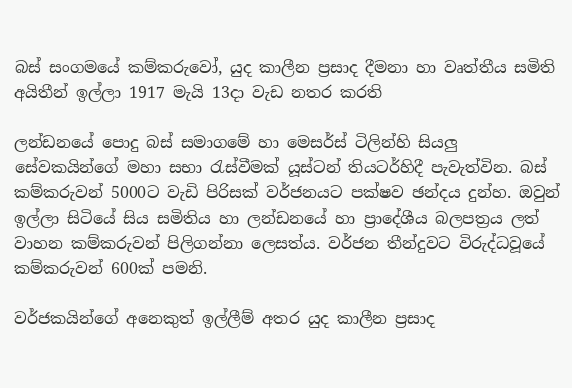බස් සංගමයේ කම්කරුවෝ, යුද කාලීන ප්‍රසාද දීමනා හා වෘත්තීය සමිති අයිතීන් ඉල්ලා 1917 මැයි 13දා වැඩ නතර කරති

ලන්ඩනයේ පොදු බස් සමාගමේ හා මෙසර්ස් ටිලින්හි සියලු සේවකයින්ගේ මහා සභා රැස්වීමක් යූස්ටන් තියටර්හිදී පැවැත්වින. බස් කම්කරුවන් 5000ට වැඩි පිරිසක් වර්ජනයට පක්ෂව ඡන්දය දුන්හ. ඔවුන් ඉල්ලා සිටියේ සිය සමිතිය හා ලන්ඩනයේ හා ප්‍රාදේශීය බලපත්‍රය ලත් වාහන කම්කරුවන් පිලිගන්නා ලෙසත්ය. වර්ජන තීන්දුවට විරුද්ධවූයේ කම්කරුවන් 600ක් පමනි.

වර්ජකයින්ගේ අනෙකුත් ඉල්ලීම් අතර යුද කාලීන ප්‍රසාද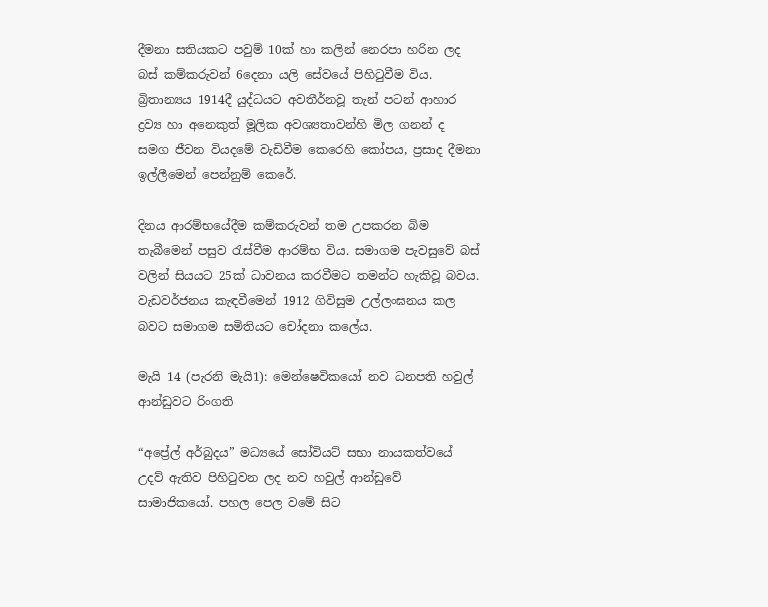දීමනා සතියකට පවුම් 10ක් හා කලින් නෙරපා හරින ලද බස් කම්කරුවන් 6දෙනා යලි සේවයේ පිහිටුවීම විය. බ්‍රිතාන්‍යය 1914දී යුද්ධයට අවතීර්නවූ තැන් පටන් ආහාර ද්‍රව්‍ය හා අනෙකුත් මූලික අවශ්‍යතාවන්හි මිල ගනන් ද සමග ජීවන වියදමේ වැඩිවීම කෙරෙහි කෝපය, ප්‍රසාද දීමනා ඉල්ලීමෙන් පෙන්නුම් කෙරේ.

දිනය ආරම්භයේදීම කම්කරුවන් තම උපකරන බිම තැබීමෙන් පසුව රැස්වීම ආරම්භ විය. සමාගම පැවසුවේ බස් වලින් සියයට 25ක් ධාවනය කරවීමට තමන්ට හැකිවූ බවය. වැඩවර්ජනය කැඳවීමෙන් 1912 ගිවිසුම උල්ලංඝනය කල බවට සමාගම සමිතියට චෝදනා කලේය.

මැයි 14 (පැරනි මැයි1): මෙන්ෂෙවිකයෝ නව ධනපති හවුල් ආන්ඩුවට රිංගති

“අප්‍රේල් අර්බුදය” මධ්‍යයේ සෝවියට් සභා නායකත්වයේ උදව් ඇතිව පිහිටුවන ලද නව හවුල් ආන්ඩුවේ සාමාජිකයෝ. පහල පෙල වමේ සිට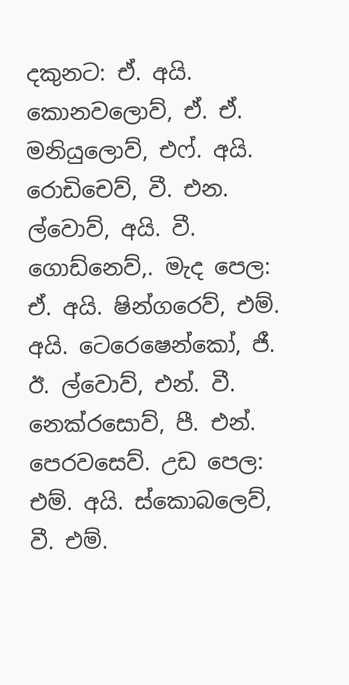දකුනට: ඒ. අයි. කොනවලොව්, ඒ. ඒ. මනියුලොව්, එෆ්. අයි. රොඩිචෙව්, වී. එන. ල්වොව්, අයි. වී. ගොඩ්නෙව්,. මැද පෙල: ඒ. අයි. ෂින්ගරෙව්, එම්. අයි. ටෙරෙෂෙන්කෝ, ජී. ඊ. ල්වොව්, එන්. වී. නෙක්රසොව්, පී. එන්. පෙරවසෙව්. උඩ පෙල: එම්. අයි. ස්කොබලෙව්, වී. එම්.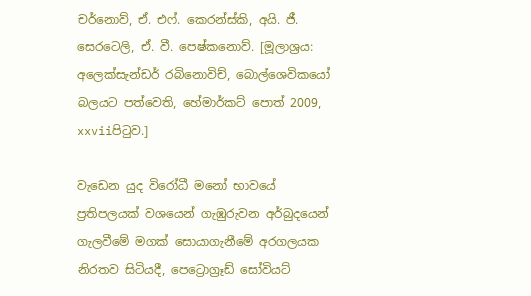චර්නොව්, ඒ. එෆ්. කෙරන්ස්කි, අයි. ජී. සෙරටෙලි, ඒ. වී. පෙෂ්කනොව්. [මූලාශ්‍රය: අලෙක්සැන්ඩර් රබිනොවිච්, බොල්ශෙවිකයෝ බලයට පත්වෙති, හේමාර්කට් පොත් 2009, xxviiපිටුව.]

වැඩෙන යුද විරෝධී මනෝ භාවයේ ප්‍රතිපලයක් වශයෙන් ගැඹුරුවන අර්බුදයෙන් ගැලවීමේ මගක් සොයාගැනීමේ අරගලයක නිරතව සිටියදී, පෙට්‍රොග්‍රෑඩ් සෝවියට්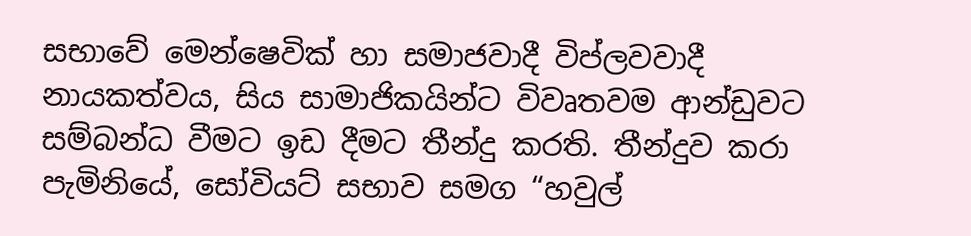සභාවේ මෙන්ෂෙවික් හා සමාජවාදී විප්ලවවාදී නායකත්වය, සිය සාමාජිකයින්ට විවෘතවම ආන්ඩුවට සම්බන්ධ වීමට ඉඩ දීමට තීන්දු කරති. තීන්දුව කරා පැමිනියේ, සෝවියට් සභාව සමග “හවුල්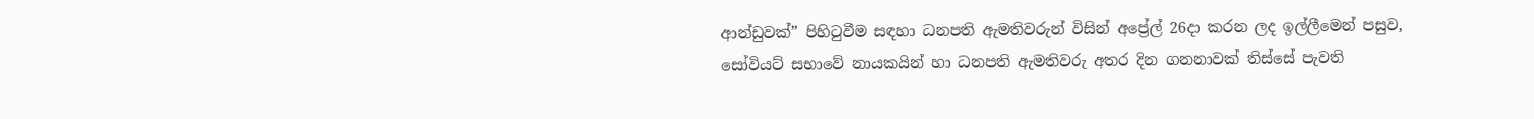ආන්ඩුවක්” පිහිටුවීම සඳහා ධනපති ඇමතිවරුන් විසින් අප්‍රේල් 26දා කරන ලද ඉල්ලීමෙන් පසුව, සෝවියට් සභාවේ නායකයින් හා ධනපති ඇමතිවරු අතර දින ගනනාවක් තිස්සේ පැවති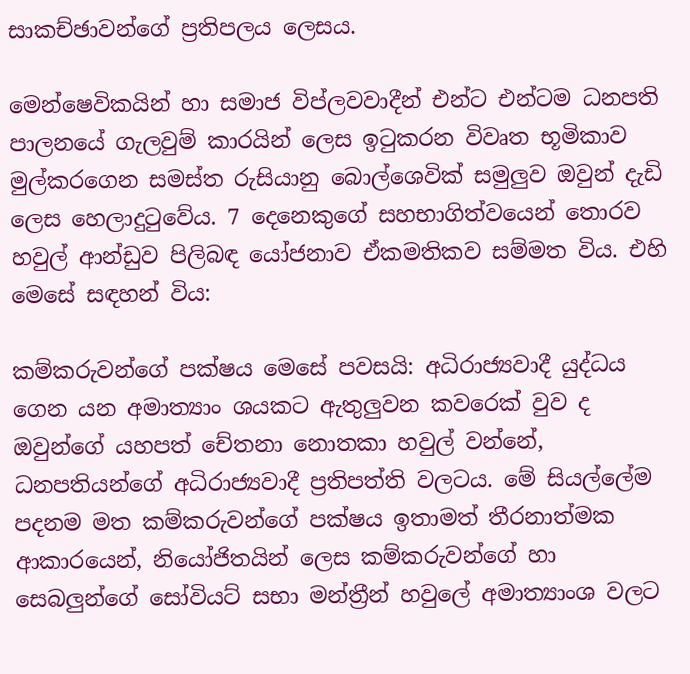සාකච්ඡාවන්ගේ ප්‍රතිපලය ලෙසය.

මෙන්ෂෙවිකයින් හා සමාජ විප්ලවවාදීන් එන්ට එන්ටම ධනපති පාලනයේ ගැලවුම් කාරයින් ලෙස ඉටුකරන විවෘත භූමිකාව මුල්කරගෙන සමස්ත රුසියානු බොල්ශෙවික් සමුලුව ඔවුන් දැඩි ලෙස හෙලාදුටුවේය. 7 දෙනෙකුගේ සහභාගිත්වයෙන් තොරව හවුල් ආන්ඩුව පිලිබඳ යෝජනාව ඒකමතිකව සම්මත විය. එහි මෙසේ සඳහන් විය:

කම්කරුවන්ගේ පක්ෂය මෙසේ පවසයි: අධිරාජ්‍යවාදී යුද්ධය ගෙන යන අමාත්‍යාං ශයකට ඇතුලුවන කවරෙක් වුව ද ඔවුන්ගේ යහපත් චේතනා නොතකා හවුල් වන්නේ, ධනපතියන්ගේ අධිරාජ්‍යවාදී ප්‍රතිපත්ති වලටය. මේ සියල්ලේම පදනම මත කම්කරුවන්ගේ පක්ෂය ඉතාමත් තීරනාත්මක ආකාරයෙන්, නියෝජිතයින් ලෙස කම්කරුවන්ගේ හා සෙබලුන්ගේ සෝවියට් සභා මන්ත්‍රීන් හවුලේ අමාත්‍යාංශ වලට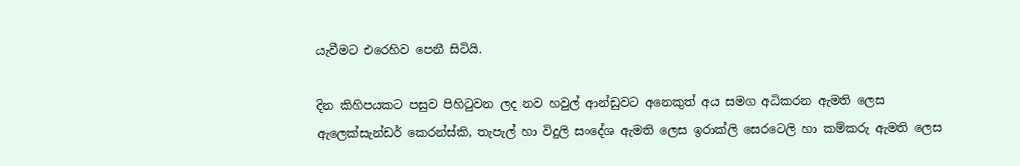යැවීමට එරෙහිව පෙනී සිටියි.

දින කිහිපයකට පසුව පිහිටුවන ලද නව හවුල් ආන්ඩුවට අනෙකුත් අය සමග අධිකරන ඇමති ලෙස ඇලෙක්සැන්ඩර් කෙරන්ස්කි, තැපැල් හා විදුලි සංදේශ ඇමති ලෙස ඉරාක්ලි සෙරටෙලි හා කම්කරු ඇමති ලෙස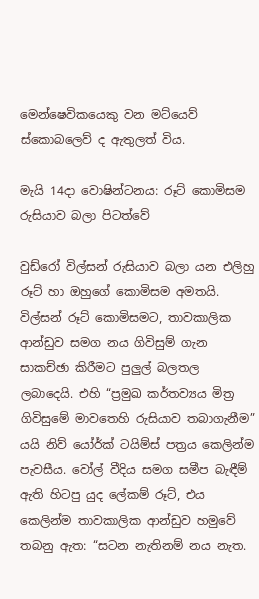මෙන්ෂෙවිකයෙකු වන මට්යෙව් ස්කොබලෙව් ද ඇතුලත් විය.

මැයි 14දා වොෂින්ටනය: රූට් කොමිසම රුසියාව බලා පිටත්වේ

වුඩ්රෝ විල්සන් රුසියාව බලා යන එලිහු රූට් හා ඔහුගේ කොමිසම අමතයි. විල්සන් රූට් කොමිසමට, තාවකාලික ආන්ඩුව සමග නය ගිවිසුම් ගැන සාකච්ඡා කිරීමට පුලුල් බලතල ලබාදෙයි. එහි “ප්‍රමුඛ කර්තව්‍යය මිත්‍ර ගිවිසුමේ මාවතෙහි රුසියාව තබාගැනීම” යයි නිව් යෝර්ක් ටයිම්ස් පත්‍රය කෙලින්ම පැවසීය. වෝල් වීදිය සමග සමීප බැඳීම් ඇති හිටපු යුද ලේකම් රූට්, එය කෙලින්ම තාවකාලික ආන්ඩුව හමුවේ තබනු ඇත: “සටන නැතිනම් නය නැත.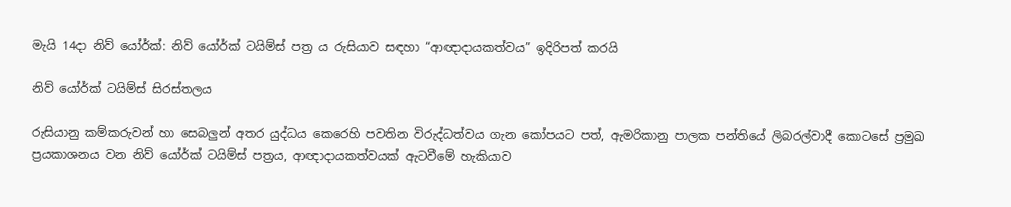මැයි 14දා නිව් යෝර්ක්: නිව් යෝර්ක් ටයිම්ස් පත්‍ර ය රුසියාව සඳහා “ආඥාදායකත්වය” ඉදිරිපත් කරයි

නිව් යෝර්ක් ටයිම්ස් සිරස්තලය

රුසියානු කම්කරුවන් හා සෙබලුන් අතර යුද්ධය කෙරෙහි පවතින විරුද්ධත්වය ගැන කෝපයට පත්, ඇමරිකානු පාලක පන්තියේ ලිබරල්වාදී කොටසේ ප්‍රමුඛ ප්‍රයකාශනය වන නිව් යෝර්ක් ටයිම්ස් පත්‍රය, ආඥාදායකත්වයක් ඇටවීමේ හැකියාව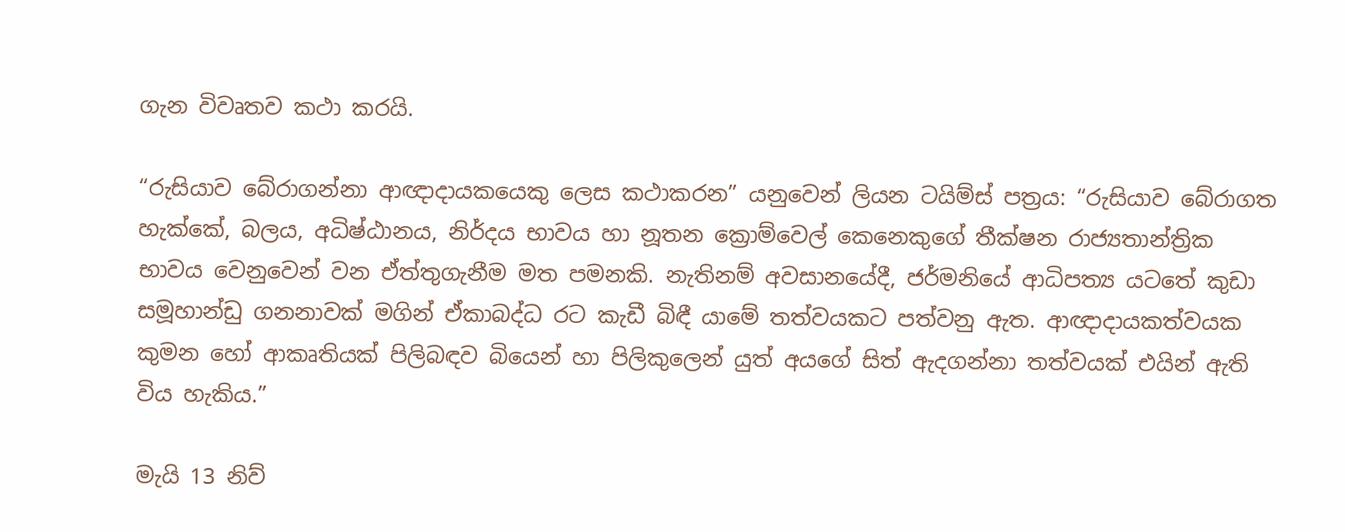ගැන විවෘතව කථා කරයි.

“රුසියාව බේරාගන්නා ආඥාදායකයෙකු ලෙස කථාකරන” යනුවෙන් ලියන ටයිම්ස් පත්‍රය: “රුසියාව බේරාගත හැක්කේ, බලය, අධිෂ්ඨානය, නිර්දය භාවය හා නූතන ක්‍රොම්වෙල් කෙනෙකුගේ තීක්ෂන රාජ්‍යතාන්ත්‍රික භාවය වෙනුවෙන් වන ඒත්තුගැනීම මත පමනකි. නැතිනම් අවසානයේදී, ජර්මනියේ ආධිපත්‍ය යටතේ කුඩා සමූහාන්ඩු ගනනාවක් මගින් ඒකාබද්ධ රට කැඩී බිඳී යාමේ තත්වයකට පත්වනු ඇත. ආඥාදායකත්වයක කුමන හෝ ආකෘතියක් පිලිබඳව බියෙන් හා පිලිකුලෙන් යුත් අයගේ සිත් ඇදගන්නා තත්වයක් එයින් ඇති විය හැකිය.”

මැයි 13 නිව්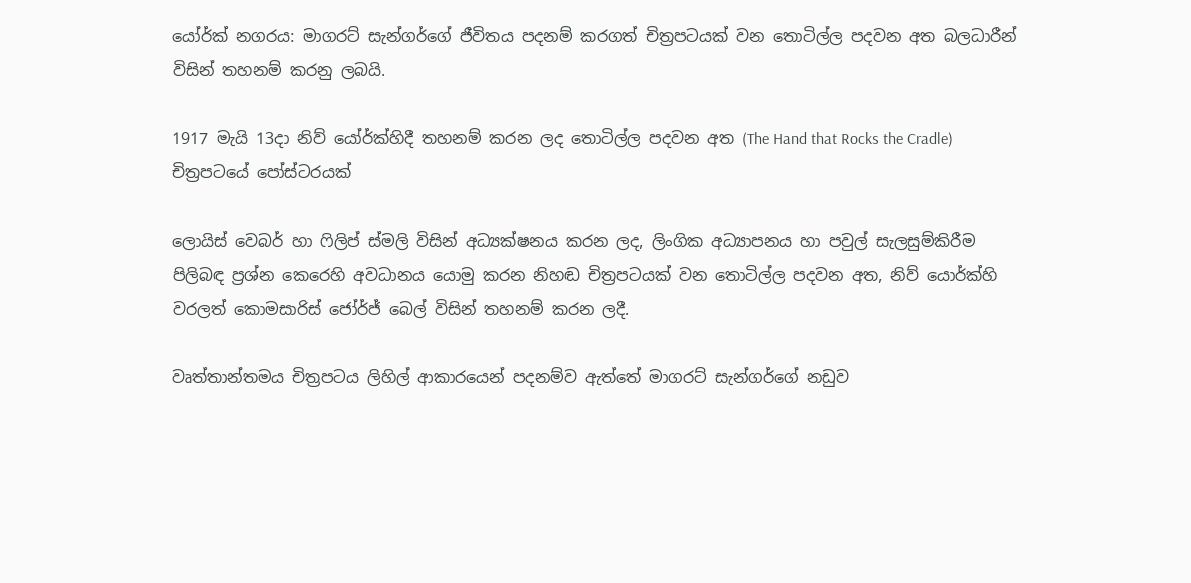යෝර්ක් නගරය: මාගරට් සැන්ගර්ගේ ජීවිතය පදනම් කරගත් චිත්‍රපටයක් වන තොටිල්ල පදවන අත බලධාරීන් විසින් තහනම් කරනු ලබයි.

1917 මැයි 13දා නිව් යෝර්ක්හිදී තහනම් කරන ලද තොටිල්ල පදවන අත (The Hand that Rocks the Cradle) චිත්‍රපටයේ පෝස්ටරයක්

ලොයිස් වෙබර් හා ෆිලිප් ස්මලි විසින් අධ්‍යක්ෂනය කරන ලද, ලිංගික අධ්‍යාපනය හා පවුල් සැලසුම්කිරීම පිලිබඳ ප්‍රශ්න කෙරෙහි අවධානය යොමු කරන නිහඬ චිත්‍රපටයක් වන තොටිල්ල පදවන අත, නිව් යොර්ක්හි වරලත් කොමසාරිස් ජෝර්ජ් බෙල් විසින් තහනම් කරන ලදී.

වෘත්තාන්තමය චිත්‍රපටය ලිහිල් ආකාරයෙන් පදනම්ව ඇත්තේ මාගරට් සැන්ගර්ගේ නඩුව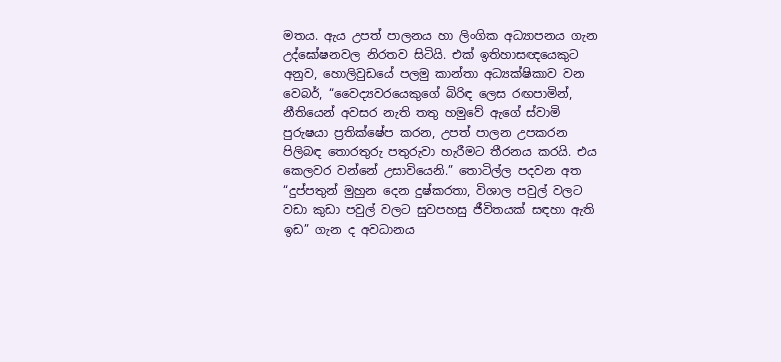මතය. ඇය උපත් පාලනය හා ලිංගික අධ්‍යාපනය ගැන උද්ඝෝෂනවල නිරතව සිටියි. එක් ඉතිහාසඥයෙකුට අනුව, හොලිවුඩයේ පලමු කාන්තා අධ්‍යක්ෂිකාව වන වෙබර්, “වෛද්‍යවරයෙකුගේ බිරිඳ ලෙස රඟපාමින්, නීතියෙන් අවසර නැති තතු හමුවේ ඇගේ ස්වාමි පුරුෂයා ප්‍රතික්ෂේප කරන, උපත් පාලන උපකරන පිලිබඳ තොරතුරු පතුරුවා හැරීමට තීරනය කරයි. එය කෙලවර වන්නේ උසාවියෙනි.” තොටිල්ල පදවන අත “දුප්පතුන් මුහුන දෙන දුෂ්කරතා, විශාල පවුල් වලට වඩා කුඩා පවුල් වලට සුවපහසු ජීවිතයක් සඳහා ඇති ඉඩ” ගැන ද අවධානය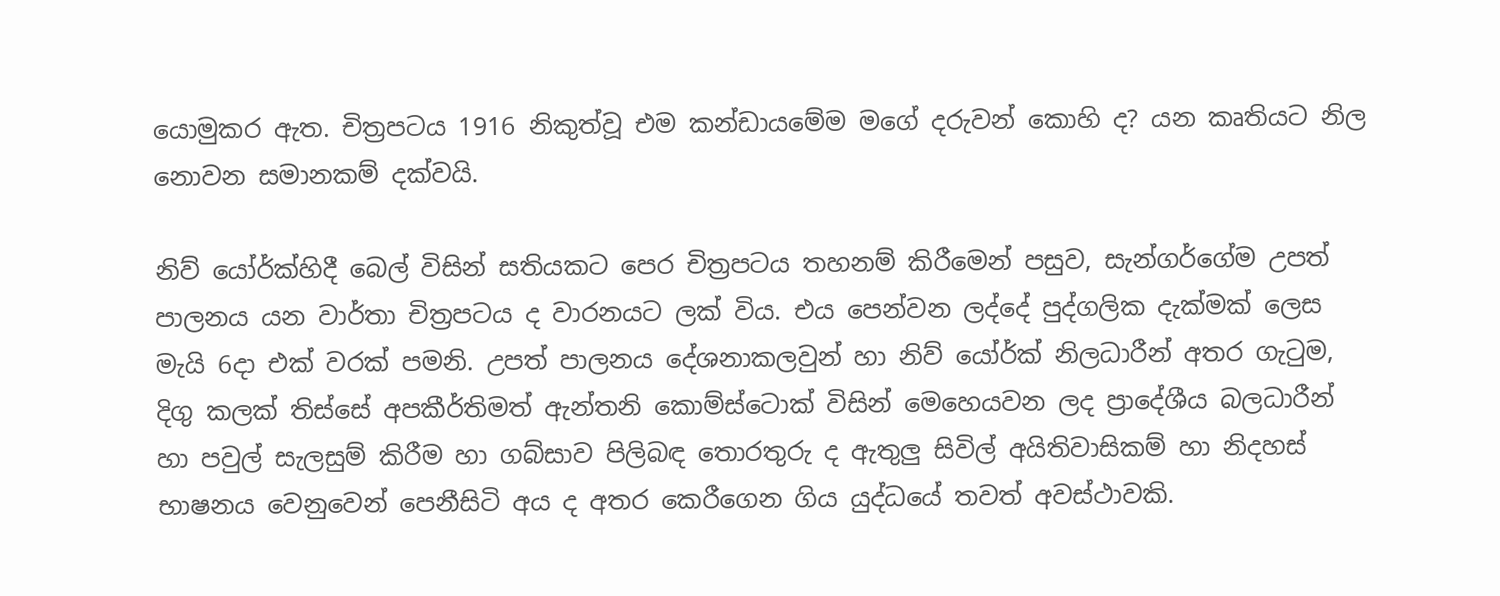යොමුකර ඇත. චිත්‍රපටය 1916 නිකුත්වූ එම කන්ඩායමේම මගේ දරුවන් කොහි ද? යන කෘතියට නිල නොවන සමානකම් දක්වයි.

නිව් යෝර්ක්හිදී බෙල් විසින් සතියකට පෙර චිත්‍රපටය තහනම් කිරීමෙන් පසුව, සැන්ගර්ගේම උපත් පාලනය යන වාර්තා චිත්‍රපටය ද වාරනයට ලක් විය. එය පෙන්වන ලද්දේ පුද්ගලික දැක්මක් ලෙස මැයි 6දා එක් වරක් පමනි. උපත් පාලනය දේශනාකලවුන් හා නිව් යෝර්ක් නිලධාරීන් අතර ගැටුම, දිගු කලක් තිස්සේ අපකීර්තිමත් ඇන්තනි කොම්ස්ටොක් විසින් මෙහෙයවන ලද ප්‍රාදේශීය බලධාරීන් හා පවුල් සැලසුම් කිරීම හා ගබ්සාව පිලිබඳ තොරතුරු ද ඇතුලු සිවිල් අයිතිවාසිකම් හා නිදහස් භාෂනය වෙනුවෙන් පෙනීසිටි අය ද අතර කෙරීගෙන ගිය යුද්ධයේ තවත් අවස්ථාවකි.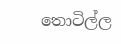තොටිල්ල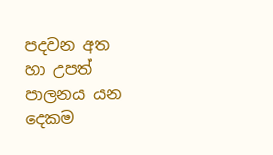පදවන අත හා උපත් පාලනය යන දෙකම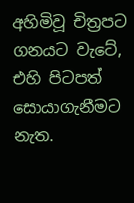අහිමිවූ චිත්‍රපට ගනයට වැටේ, එහි පිටපත් සොයාගැනීමට නැත.